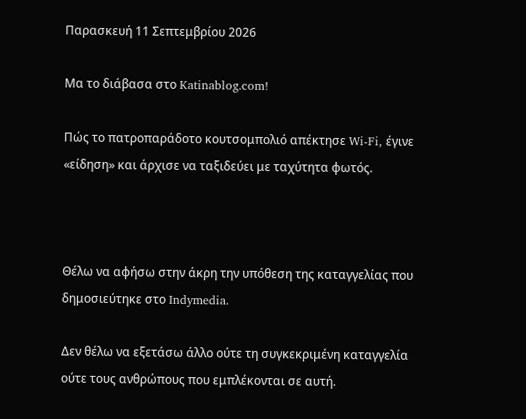Παρασκευή 11 Σεπτεμβρίου 2026

Μα το διάβασα στο Katinablog.com!

Πώς το πατροπαράδοτο κουτσομπολιό απέκτησε Wi-Fi, έγινε «είδηση» και άρχισε να ταξιδεύει με ταχύτητα φωτός.



Θέλω να αφήσω στην άκρη την υπόθεση της καταγγελίας που δημοσιεύτηκε στο Indymedia.

Δεν θέλω να εξετάσω άλλο ούτε τη συγκεκριμένη καταγγελία ούτε τους ανθρώπους που εμπλέκονται σε αυτή.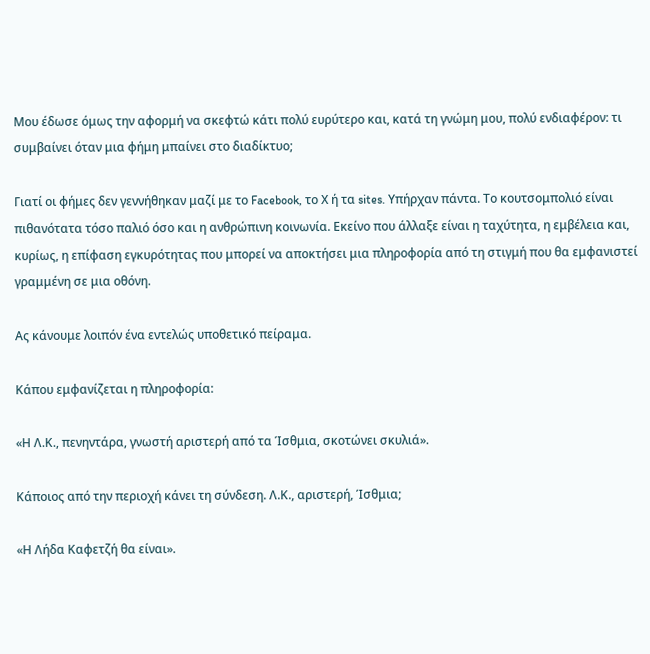Μου έδωσε όμως την αφορμή να σκεφτώ κάτι πολύ ευρύτερο και, κατά τη γνώμη μου, πολύ ενδιαφέρον: τι συμβαίνει όταν μια φήμη μπαίνει στο διαδίκτυο;

Γιατί οι φήμες δεν γεννήθηκαν μαζί με το Facebook, το Χ ή τα sites. Υπήρχαν πάντα. Το κουτσομπολιό είναι πιθανότατα τόσο παλιό όσο και η ανθρώπινη κοινωνία. Εκείνο που άλλαξε είναι η ταχύτητα, η εμβέλεια και, κυρίως, η επίφαση εγκυρότητας που μπορεί να αποκτήσει μια πληροφορία από τη στιγμή που θα εμφανιστεί γραμμένη σε μια οθόνη.

Ας κάνουμε λοιπόν ένα εντελώς υποθετικό πείραμα.

Κάπου εμφανίζεται η πληροφορία:

«Η Λ.Κ., πενηντάρα, γνωστή αριστερή από τα Ίσθμια, σκοτώνει σκυλιά».

Κάποιος από την περιοχή κάνει τη σύνδεση. Λ.Κ., αριστερή, Ίσθμια;

«Η Λήδα Καφετζή θα είναι».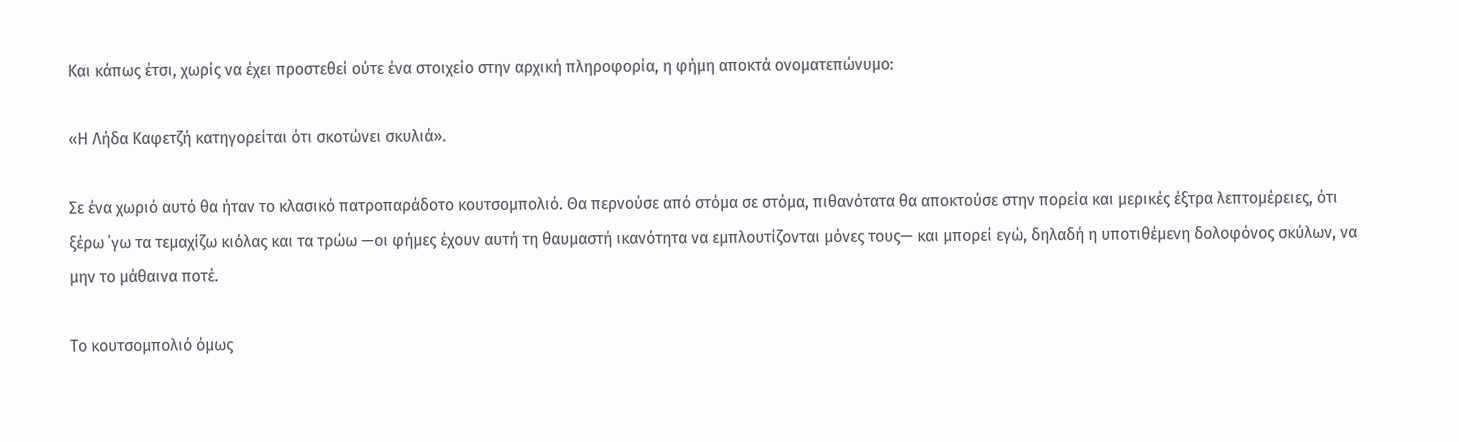Και κάπως έτσι, χωρίς να έχει προστεθεί ούτε ένα στοιχείο στην αρχική πληροφορία, η φήμη αποκτά ονοματεπώνυμο:

«Η Λήδα Καφετζή κατηγορείται ότι σκοτώνει σκυλιά».

Σε ένα χωριό αυτό θα ήταν το κλασικό πατροπαράδοτο κουτσομπολιό. Θα περνούσε από στόμα σε στόμα, πιθανότατα θα αποκτούσε στην πορεία και μερικές έξτρα λεπτομέρειες, ότι ξέρω ΄γω τα τεμαχίζω κιόλας και τα τρώω —οι φήμες έχουν αυτή τη θαυμαστή ικανότητα να εμπλουτίζονται μόνες τους— και μπορεί εγώ, δηλαδή η υποτιθέμενη δολοφόνος σκύλων, να μην το μάθαινα ποτέ.

Το κουτσομπολιό όμως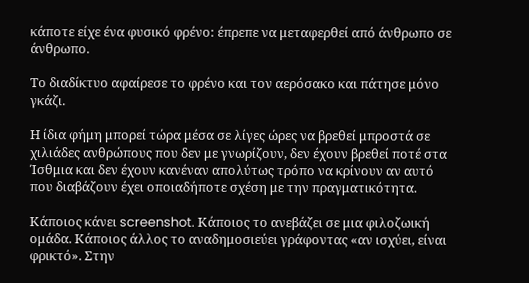κάποτε είχε ένα φυσικό φρένο: έπρεπε να μεταφερθεί από άνθρωπο σε άνθρωπο.

Το διαδίκτυο αφαίρεσε το φρένο και τον αερόσακο και πάτησε μόνο γκάζι.

Η ίδια φήμη μπορεί τώρα μέσα σε λίγες ώρες να βρεθεί μπροστά σε χιλιάδες ανθρώπους που δεν με γνωρίζουν, δεν έχουν βρεθεί ποτέ στα Ίσθμια και δεν έχουν κανέναν απολύτως τρόπο να κρίνουν αν αυτό που διαβάζουν έχει οποιαδήποτε σχέση με την πραγματικότητα.

Κάποιος κάνει screenshot. Κάποιος το ανεβάζει σε μια φιλοζωική ομάδα. Κάποιος άλλος το αναδημοσιεύει γράφοντας «αν ισχύει, είναι φρικτό». Στην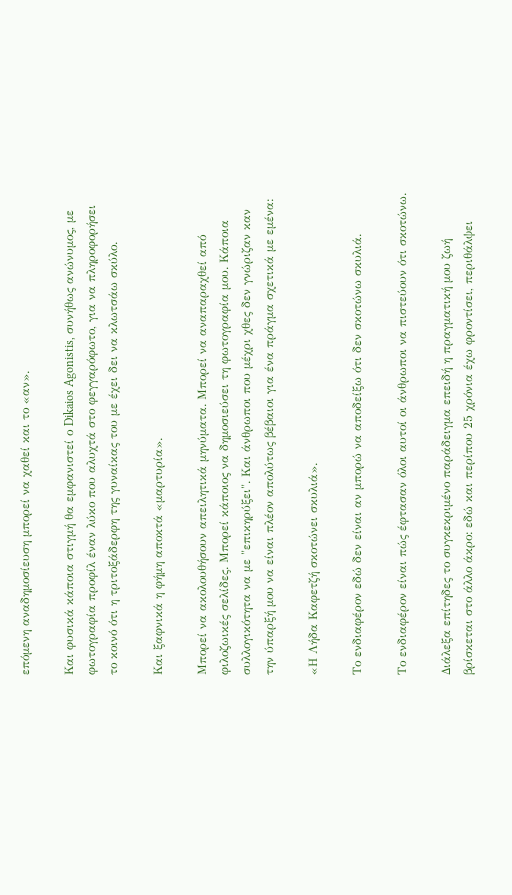επόμενη αναδημοσίευση μπορεί να χαθεί και το «αν».

Και φυσικά κάποια στιγμή θα εμφανιστεί ο Dikaios Agonistis, συνήθως ανώνυμος, με φωτογραφία προφίλ έναν λύκο που αλυχτά στο φεγγαρόφωτο, για να πληροφορήσει το κοινό ότι η τριτοξάδερφη της γυναίκας του με έχει δει να κλωτσάω σκύλο.

Και ξαφνικά η φήμη αποκτά «μαρτυρία».

Μπορεί να ακολουθήσουν απειλητικά μηνύματα. Μπορεί να αναπαραχθεί από φιλοζωικές σελίδες. Μπορεί κάποιος να δημοσιεύσει τη φωτογραφία μου. Κάποια συλλογικότητα να με "επικηρύξει". Και άνθρωποι που μέχρι χθες δεν γνώριζαν καν την ύπαρξή μου να είναι πλέον απολύτως βέβαιοι για ένα πράγμα σχετικά με εμένα:

«Η Λήδα Καφετζή σκοτώνει σκυλιά».

Το ενδιαφέρον εδώ δεν είναι αν μπορώ να αποδείξω ότι δεν σκοτώνω σκυλιά.

Το ενδιαφέρον είναι πώς έφτασαν όλοι αυτοί οι άνθρωποι να πιστεύουν ότι σκοτώνω.

Διάλεξα επίτηδες το συγκεκριμένο παράδειγμα επειδή η πραγματική μου ζωή βρίσκεται στο άλλο άκρο: εδώ και περίπου 25 χρόνια έχω φροντίσει, περιθάλψει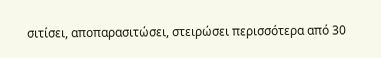σιτίσει, αποπαρασιτώσει, στειρώσει περισσότερα από 30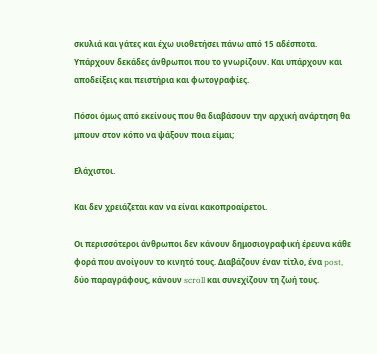σκυλιά και γάτες και έχω υιοθετήσει πάνω από 15 αδέσποτα. Υπάρχουν δεκάδες άνθρωποι που το γνωρίζουν. Και υπάρχουν και αποδείξεις και πειστήρια και φωτογραφίες.

Πόσοι όμως από εκείνους που θα διαβάσουν την αρχική ανάρτηση θα μπουν στον κόπο να ψάξουν ποια είμαι;

Ελάχιστοι.

Και δεν χρειάζεται καν να είναι κακοπροαίρετοι.

Οι περισσότεροι άνθρωποι δεν κάνουν δημοσιογραφική έρευνα κάθε φορά που ανοίγουν το κινητό τους. Διαβάζουν έναν τίτλο, ένα post, δύο παραγράφους, κάνουν scroll και συνεχίζουν τη ζωή τους.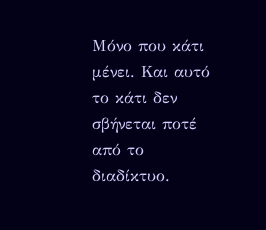Μόνο που κάτι μένει. Και αυτό το κάτι δεν σβήνεται ποτέ από το διαδίκτυο.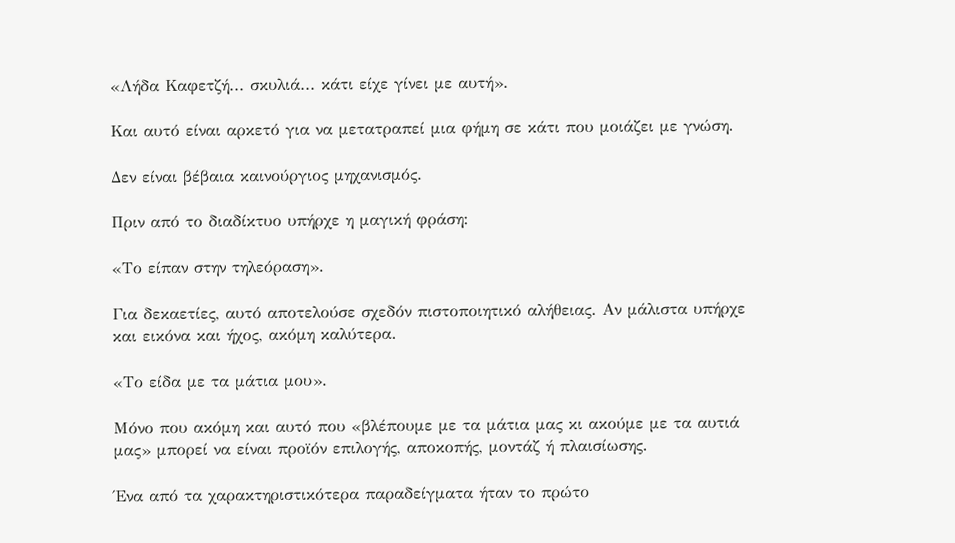«Λήδα Καφετζή... σκυλιά... κάτι είχε γίνει με αυτή».

Και αυτό είναι αρκετό για να μετατραπεί μια φήμη σε κάτι που μοιάζει με γνώση.

Δεν είναι βέβαια καινούργιος μηχανισμός.

Πριν από το διαδίκτυο υπήρχε η μαγική φράση:

«Το είπαν στην τηλεόραση».

Για δεκαετίες, αυτό αποτελούσε σχεδόν πιστοποιητικό αλήθειας. Αν μάλιστα υπήρχε και εικόνα και ήχος, ακόμη καλύτερα.

«Το είδα με τα μάτια μου».

Μόνο που ακόμη και αυτό που «βλέπουμε με τα μάτια μας κι ακούμε με τα αυτιά μας» μπορεί να είναι προϊόν επιλογής, αποκοπής, μοντάζ ή πλαισίωσης.

Ένα από τα χαρακτηριστικότερα παραδείγματα ήταν το πρώτο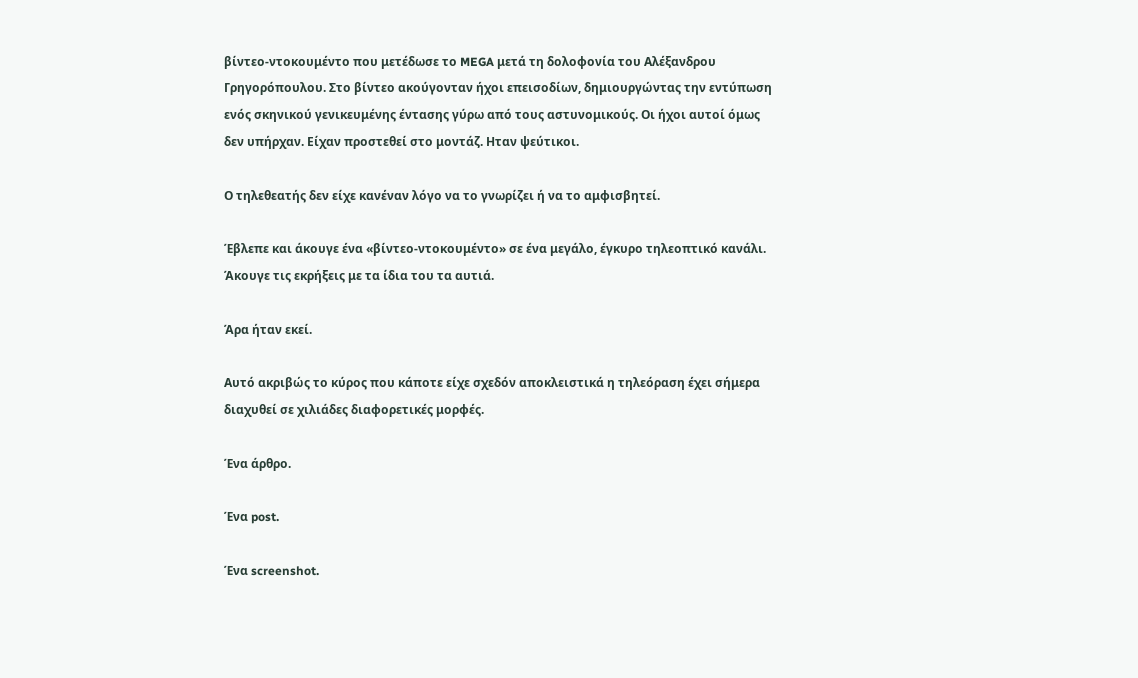βίντεο-ντοκουμέντο που μετέδωσε το MEGA μετά τη δολοφονία του Αλέξανδρου Γρηγορόπουλου. Στο βίντεο ακούγονταν ήχοι επεισοδίων, δημιουργώντας την εντύπωση ενός σκηνικού γενικευμένης έντασης γύρω από τους αστυνομικούς. Οι ήχοι αυτοί όμως δεν υπήρχαν. Είχαν προστεθεί στο μοντάζ. Ηταν ψεύτικοι.

Ο τηλεθεατής δεν είχε κανέναν λόγο να το γνωρίζει ή να το αμφισβητεί.

Έβλεπε και άκουγε ένα «βίντεο-ντοκουμέντο» σε ένα μεγάλο, έγκυρο τηλεοπτικό κανάλι. Άκουγε τις εκρήξεις με τα ίδια του τα αυτιά.

Άρα ήταν εκεί.

Αυτό ακριβώς το κύρος που κάποτε είχε σχεδόν αποκλειστικά η τηλεόραση έχει σήμερα διαχυθεί σε χιλιάδες διαφορετικές μορφές.

Ένα άρθρο.

Ένα post.

Ένα screenshot.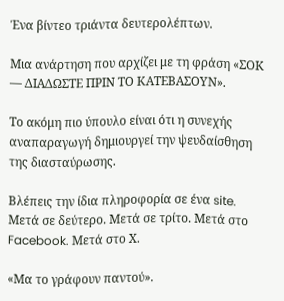Ένα βίντεο τριάντα δευτερολέπτων.

Μια ανάρτηση που αρχίζει με τη φράση «ΣΟΚ — ΔΙΑΔΩΣΤΕ ΠΡΙΝ ΤΟ ΚΑΤΕΒΑΣΟΥΝ».

Το ακόμη πιο ύπουλο είναι ότι η συνεχής αναπαραγωγή δημιουργεί την ψευδαίσθηση της διασταύρωσης.

Βλέπεις την ίδια πληροφορία σε ένα site. Μετά σε δεύτερο. Μετά σε τρίτο. Μετά στο Facebook. Μετά στο Χ.

«Μα το γράφουν παντού».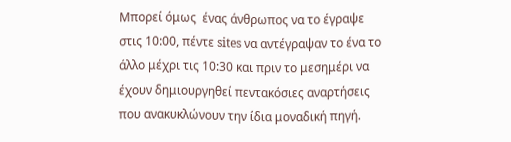Μπορεί όμως  ένας άνθρωπος να το έγραψε στις 10:00, πέντε sites να αντέγραψαν το ένα το άλλο μέχρι τις 10:30 και πριν το μεσημέρι να έχουν δημιουργηθεί πεντακόσιες αναρτήσεις που ανακυκλώνουν την ίδια μοναδική πηγή.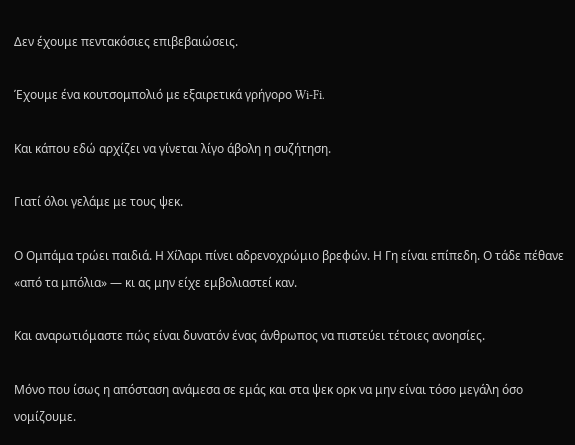Δεν έχουμε πεντακόσιες επιβεβαιώσεις.

Έχουμε ένα κουτσομπολιό με εξαιρετικά γρήγορο Wi-Fi.

Και κάπου εδώ αρχίζει να γίνεται λίγο άβολη η συζήτηση.

Γιατί όλοι γελάμε με τους ψεκ.

Ο Ομπάμα τρώει παιδιά. Η Χίλαρι πίνει αδρενοχρώμιο βρεφών. Η Γη είναι επίπεδη. Ο τάδε πέθανε «από τα μπόλια» — κι ας μην είχε εμβολιαστεί καν.

Και αναρωτιόμαστε πώς είναι δυνατόν ένας άνθρωπος να πιστεύει τέτοιες ανοησίες.

Μόνο που ίσως η απόσταση ανάμεσα σε εμάς και στα ψεκ ορκ να μην είναι τόσο μεγάλη όσο νομίζουμε.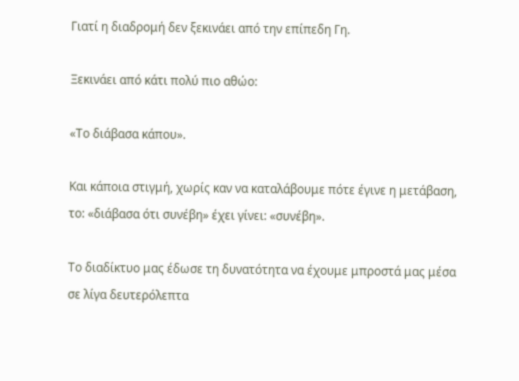Γιατί η διαδρομή δεν ξεκινάει από την επίπεδη Γη.

Ξεκινάει από κάτι πολύ πιο αθώο:

«Το διάβασα κάπου».

Και κάποια στιγμή, χωρίς καν να καταλάβουμε πότε έγινε η μετάβαση, το: «διάβασα ότι συνέβη» έχει γίνει: «συνέβη».

Το διαδίκτυο μας έδωσε τη δυνατότητα να έχουμε μπροστά μας μέσα σε λίγα δευτερόλεπτα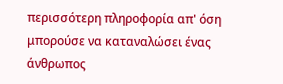περισσότερη πληροφορία απ' όση μπορούσε να καταναλώσει ένας άνθρωπος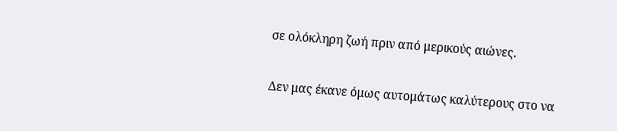σε ολόκληρη ζωή πριν από μερικούς αιώνες.

Δεν μας έκανε όμως αυτομάτως καλύτερους στο να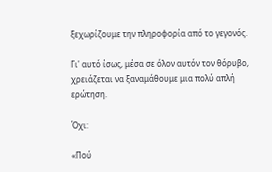ξεχωρίζουμε την πληροφορία από το γεγονός.

Γι' αυτό ίσως, μέσα σε όλον αυτόν τον θόρυβο, χρειάζεται να ξαναμάθουμε μια πολύ απλή ερώτηση.

Όχι:

«Πού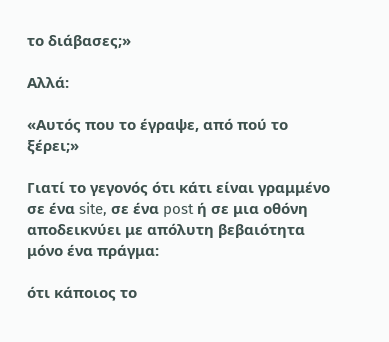το διάβασες;»

Αλλά:

«Αυτός που το έγραψε, από πού το ξέρει;»

Γιατί το γεγονός ότι κάτι είναι γραμμένο σε ένα site, σε ένα post ή σε μια οθόνη αποδεικνύει με απόλυτη βεβαιότητα μόνο ένα πράγμα:

ότι κάποιος το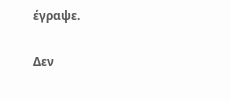έγραψε.

Δεν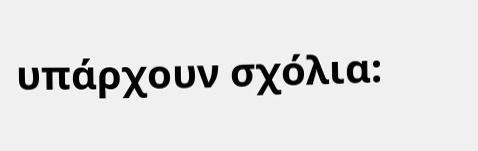υπάρχουν σχόλια: